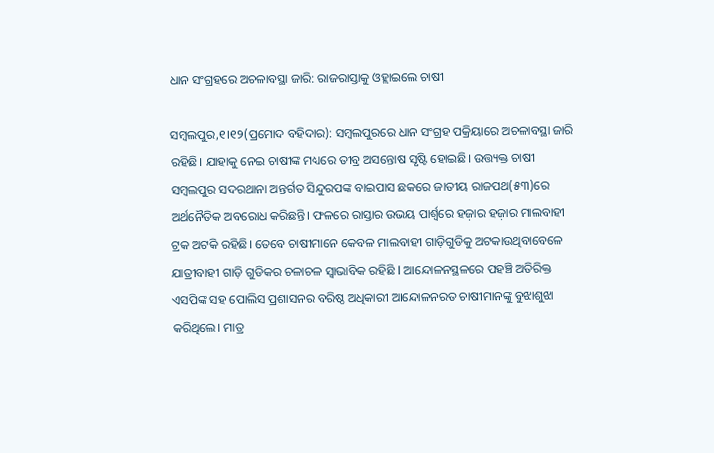ଧାନ ସଂଗ୍ରହରେ ଅଚଳାବସ୍ଥା ଜାରି: ରାଜରାସ୍ତାକୁ ଓହ୍ଲାଇଲେ ଚାଷୀ

ସମ୍ବଲପୁର,୧।୧୨(ପ୍ରମୋଦ ବହିଦାର): ସମ୍ବଲପୁରରେ ଧାନ ସଂଗ୍ରହ ପକ୍ରିୟାରେ ଅଚଳାବସ୍ଥା ଜାରି ରହିଛି। ଯାହାକୁ ନେଇ ଚାଷୀଙ୍କ ମଧ୍ୟରେ ତୀବ୍ର ଅସନ୍ତୋଷ ସୃଷ୍ଟି ହୋଇଛି। ଉତ୍ତ୍ୟକ୍ତ ଚାଷୀ ସମ୍ବଲପୁର ସଦରଥାନା ଅନ୍ତର୍ଗତ ସିନ୍ଦୁରପଙ୍କ ବାଇପାସ ଛକରେ ଜାତୀୟ ରାଜପଥ(୫୩)ରେ ଅର୍ଥନୈତିକ ଅବରୋଧ କରିଛନ୍ତି। ଫଳରେ ରାସ୍ତାର ଉଭୟ ପାର୍ଶ୍ୱରେ ହଜ଼ାର ହଜ଼ାର ମାଲବାହୀ ଟ୍ରକ ଅଟକି ରହିଛି। ତେବେ ଚାଷୀମାନେ କେବଳ ମାଲବାହୀ ଗାଡ଼ିଗୁଡିକୁ ଅଟକାଉଥିବାବେଳେ ଯାତ୍ରୀବାହୀ ଗାଡ଼ି ଗୁଡିକର ଚଳାଚଳ ସ୍ବାଭାବିକ ରହିଛି l ଆନ୍ଦୋଳନସ୍ଥଳରେ ପହଞ୍ଚି ଅତିରିକ୍ତ ଏସପିଙ୍କ ସହ ପୋଲିସ ପ୍ରଶାସନର ବରିଷ୍ଠ ଅଧିକାରୀ ଆନ୍ଦୋଳନରତ ଚାଷୀମାନଙ୍କୁ ବୁଝାଶୁଝା କରିଥିଲେ। ମାତ୍ର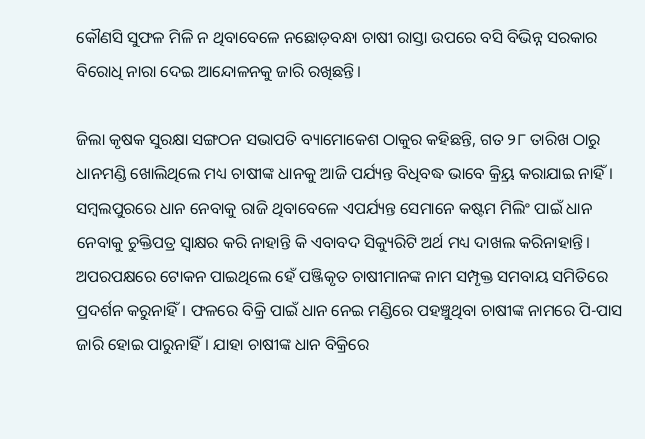କୌଣସି ସୁଫଳ ମିଳି ନ ଥିବାବେଳେ ନଛୋଡ଼ବନ୍ଧା ଚାଷୀ ରାସ୍ତା ଉପରେ ବସି ବିଭିନ୍ନ ସରକାର ବିରୋଧି ନାରା ଦେଇ ଆନ୍ଦୋଳନକୁ ଜାରି ରଖିଛନ୍ତି।

ଜିଲା କୃଷକ ସୁରକ୍ଷା ସଙ୍ଗଠନ ସଭାପତି ବ୍ୟାମୋକେଶ ଠାକୁର କହିଛନ୍ତି, ଗତ ୨୮ ତାରିଖ ଠାରୁ ଧାନମଣ୍ଡି ଖୋଲିଥିଲେ ମଧ୍ୟ ଚାଷୀଙ୍କ ଧାନକୁ ଆଜି ପର୍ଯ୍ୟନ୍ତ ବିଧିବଦ୍ଧ ଭାବେ କ୍ର୍ରିୟ କରାଯାଇ ନାହିଁ। ସମ୍ବଲପୁରରେ ଧାନ ନେବାକୁ ରାଜି ଥିବାବେଳେ ଏପର୍ଯ୍ୟନ୍ତ ସେମାନେ କଷ୍ଟମ ମିଲିଂ ପାଇଁ ଧାନ ନେବାକୁ ଚୁକ୍ତିପତ୍ର ସ୍ବାକ୍ଷର କରି ନାହାନ୍ତି କି ଏବାବଦ ସିକ୍ୟୁରିଟି ଅର୍ଥ ମଧ୍ୟ ଦାଖଲ କରିନାହାନ୍ତି। ଅପରପକ୍ଷରେ ଟୋକନ ପାଇଥିଲେ ହେଁ ପଞ୍ଜିକୃତ ଚାଷୀମାନଙ୍କ ନାମ ସମ୍ପୃକ୍ତ ସମବାୟ ସମିତିରେ ପ୍ରଦର୍ଶନ କରୁନାହିଁ। ଫଳରେ ବିକ୍ରି ପାଇଁ ଧାନ ନେଇ ମଣ୍ଡିରେ ପହଞ୍ଚୁଥିବା ଚାଷୀଙ୍କ ନାମରେ ପି-ପାସ ଜାରି ହୋଇ ପାରୁନାହିଁ। ଯାହା ଚାଷୀଙ୍କ ଧାନ ବିକ୍ରିରେ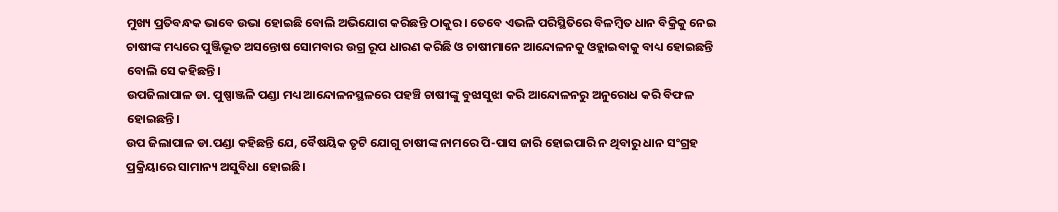ମୁଖ୍ୟ ପ୍ରତିବନ୍ଧକ ଭାବେ ଉଭା ହୋଇଛି ବୋଲି ଅଭିଯୋଗ କରିଛନ୍ତି ଠାକୁର। ତେବେ ଏଭଳି ପରିସ୍ଥିତିରେ ବିଳମ୍ବିତ ଧାନ ବିକ୍ରିକୁ ନେଇ ଚାଷୀଙ୍କ ମଧ୍ୟରେ ପୁଞ୍ଜିଭୂତ ଅସନ୍ତୋଷ ସୋମବାର ଉଗ୍ର ରୂପ ଧାରଣ କରିଛି ଓ ଚାଷୀମାନେ ଆନ୍ଦୋଳନକୁ ଓହ୍ଲାଇବାକୁ ବାଧ୍ୟ ହୋଇଛନ୍ତି ବୋଲି ସେ କହିଛନ୍ତି।
ଉପଜିଲାପାଳ ଡା. ପୁଷ୍ପାଞ୍ଜଳି ପଣ୍ଡା ମଧ୍ୟ ଆନ୍ଦୋଳନସ୍ଥଳରେ ପହଞ୍ଚି ଚାଷୀଙ୍କୁ ବୁଝାସୁଝା କରି ଆନ୍ଦୋଳନରୁ ଅନୁରୋଧ କରି ବିଫଳ ହୋଇଛନ୍ତି।
ଉପ ଜିଲାପାଳ ଡା.ପଣ୍ଡା କହିଛନ୍ତି ଯେ, ବୈଷୟିକ ତୃଟି ଯୋଗୁ ଚାଷୀଙ୍କ ନାମରେ ପି-ପାସ ଜାରି ହୋଇପାରି ନ ଥିବାରୁ ଧାନ ସଂଗ୍ରହ ପ୍ରକ୍ରିୟାରେ ସାମାନ୍ୟ ଅସୁବିଧା ହୋଇଛି।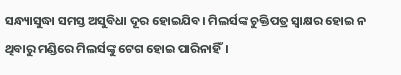ସନ୍ଧ୍ୟାସୁଦ୍ଧା ସମସ୍ତ ଅସୁବିଧା ଦୂର ହୋଇଯିବ। ମିଲର୍ସଙ୍କ ଚୁକ୍ତିପତ୍ର ସ୍ବାକ୍ଷର ହୋଇ ନ ଥିବାରୁ ମଣ୍ଡିରେ ମିଲର୍ସଙ୍କୁ ଟେଗ ହୋଇ ପାରିନାହିଁ।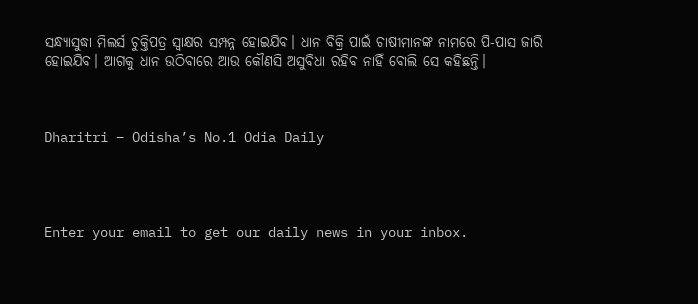ସନ୍ଧ୍ୟାସୁଦ୍ଧା ମିଲର୍ସ ଚୁକ୍ତିପତ୍ର ସ୍ବାକ୍ଷର ସମ୍ପନ୍ନ ହୋଇଯିବ। ଧାନ ବିକ୍ରି ପାଇଁ ଚାଷୀମାନଙ୍କ ନାମରେ ପି-ପାସ ଜାରି ହୋଇଯିବ। ଆଗକୁ ଧାନ ଉଠିବାରେ ଆଉ କୌଣସି ଅସୁବିଧା ରହିବ ନାହିଁ ବୋଲି ସେ କହିଛନ୍ତି।



Dharitri – Odisha’s No.1 Odia Daily




Enter your email to get our daily news in your inbox.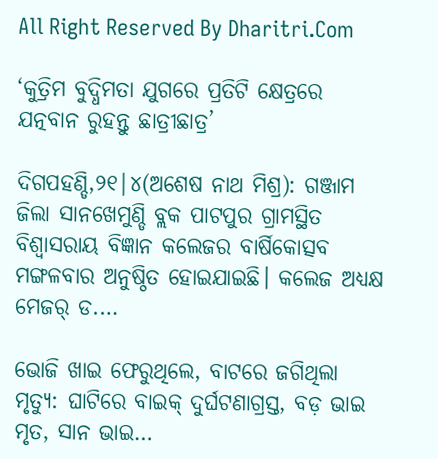All Right Reserved By Dharitri.Com

‘କୁତ୍ରିମ ବୁଦ୍ଧିମତା ଯୁଗରେ ପ୍ରତିଟି କ୍ଷେତ୍ରରେ ଯତ୍ନବାନ ରୁହନ୍ତୁ ଛାତ୍ରୀଛାତ୍ର’

ଦିଗପହଣ୍ଡି,୨୧|୪(ଅଶେଷ ନାଥ ମିଶ୍ର): ଗଞ୍ଜାମ ଜିଲା ସାନଖେମୁଣ୍ଡି ବ୍ଲକ ପାଟପୁର ଗ୍ରାମସ୍ଥିତ ବିଶ୍ୱାସରାୟ ବିଜ୍ଞାନ କଲେଜର ବାର୍ଷିକୋତ୍ସବ ମଙ୍ଗଳବାର ଅନୁଷ୍ଠିତ ହୋଇଯାଇଛି। କଲେଜ ଅଧ୍ୟକ୍ଷ ମେଜର୍ ଡ.…

ଭୋଜି ଖାଇ ଫେରୁଥିଲେ, ବାଟରେ ଜଗିଥିଲା ମୃତ୍ୟୁ: ଘାଟିରେ ବାଇକ୍ ଦୁର୍ଘଟଣାଗ୍ରସ୍ତ, ବଡ଼ ଭାଇ ମୃତ, ସାନ ଭାଇ…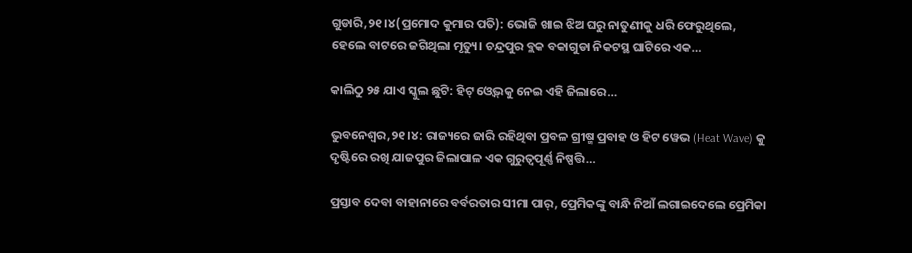ଗୁଡାରି,୨୧।୪(ପ୍ରମୋଦ କୁମାର ପତି): ଭୋଜି ଖାଇ ଝିଅ ଘରୁ ନାତୁଣୀକୁ ଧରି ଫେରୁଥିଲେ, ହେଲେ ବାଟରେ ଜଗିଥିଲା ମୃତ୍ୟୁ। ଚନ୍ଦ୍ରପୁର ବ୍ଲକ ବକାଗୁଡା ନିକଟସ୍ଥ ଘାଟିରେ ଏକ…

କାଲିଠୁ ୨୫ ଯାଏ ସ୍କୁଲ ଛୁଟି: ହିଟ୍‌ ଓ୍ବେଭ୍‌କୁ ନେଇ ଏହି ଜିଲାରେ…

ଭୁବନେଶ୍ୱର,୨୧।୪: ରାଜ୍ୟରେ ଜାରି ରହିଥିବା ପ୍ରବଳ ଗ୍ରୀଷ୍ମ ପ୍ରବାହ ଓ ହିଟ ୱେଭ (Heat Wave) କୁ ଦୃଷ୍ଟିରେ ରଖି ଯାଜପୁର ଜିଲାପାଳ ଏକ ଗୁରୁତ୍ୱପୂର୍ଣ୍ଣ ନିଷ୍ପତ୍ତି…

ପ୍ରସ୍ତାବ ଦେବା ବାହାନାରେ ବର୍ବରତାର ସୀମା ପାର୍, ପ୍ରେମିକଙ୍କୁ ବାନ୍ଧି ନିଆଁ ଲଗାଇଦେଲେ ପ୍ରେମିକା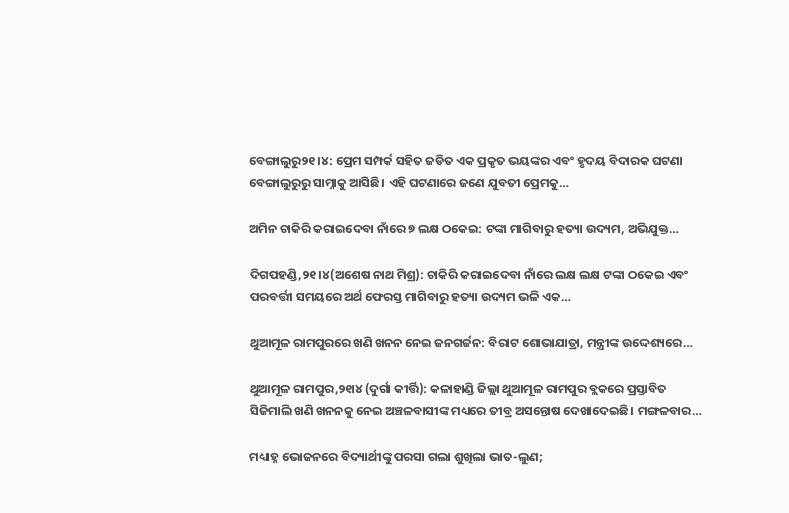ବେଙ୍ଗାଲୁରୁ୨୧।୪: ପ୍ରେମ ସମ୍ପର୍କ ସହିତ ଜଡିତ ଏକ ପ୍ରକୃତ ଭୟଙ୍କର ଏବଂ ହୃଦୟ ବିଦାରକ ଘଟଣା ବେଙ୍ଗାଲୁରୁରୁ ସାମ୍ନାକୁ ଆସିଛି। ଏହି ଘଟଣାରେ ଜଣେ ଯୁବତୀ ପ୍ରେମକୁ…

ଅମିନ ଚାକିରି କରାଇଦେବା ନାଁରେ ୭ ଲକ୍ଷ ଠକେଇ: ଟଙ୍କା ମାଗିବାରୁ ହତ୍ୟା ଉଦ୍ୟମ, ଅଭିଯୁକ୍ତ…

ଦିଗପହଣ୍ଡି,୨୧।୪(ଅଶେଷ ନାଥ ମିଶ୍ର): ଚାକିରି କରାଇଦେବା ନାଁରେ ଲକ୍ଷ ଲକ୍ଷ ଟଙ୍କା ଠକେଇ ଏବଂ ପରବର୍ତ୍ତୀ ସମୟରେ ଅର୍ଥ ଫେରସ୍ତ ମାଗିବାରୁ ହତ୍ୟା ଉଦ୍ୟମ ଭଳି ଏକ…

ଥୁଆମୂଳ ରାମପୁରରେ ଖଣି ଖନନ ନେଇ ଜନଗର୍ଜନ: ବିରାଟ ଶୋଭାଯାତ୍ରା, ମନ୍ତ୍ରୀଙ୍କ ଉଦ୍ଦେଶ୍ୟରେ…

ଥୁଆମୂଳ ରାମପୁର,୨୧ା୪ (ଦୁର୍ଗା କୀର୍ତ୍ତି): କଳାହାଣ୍ଡି ଜିଲ୍ଲା ଥୁଆମୂଳ ରାମପୁର ବ୍ଲକରେ ପ୍ରସ୍ତାବିତ ସିଜିମାଲି ଖଣି ଖନନକୁ ନେଇ ଅଞ୍ଚଳବାସୀଙ୍କ ମଧ୍ୟରେ ତୀବ୍ର ଅସନ୍ତୋଷ ଦେଖାଦେଇଛି। ମଙ୍ଗଳବାର…

ମଧ୍ୟାହ୍ନ ଭୋଜନରେ ବିଦ୍ୟାର୍ଥୀଙ୍କୁ ପରସା ଗଲା ଶୁଖିଲା ଭାତ-ଲୁଣ;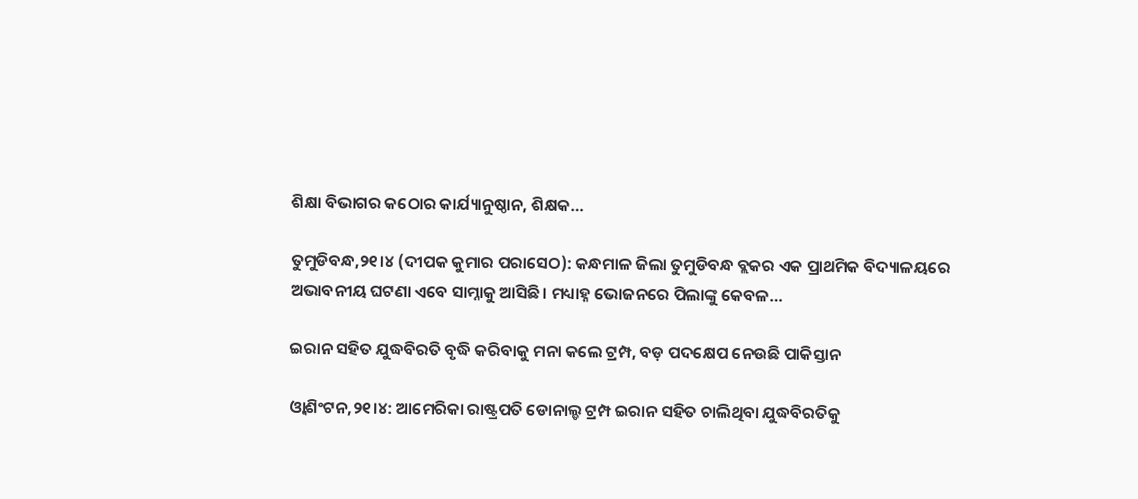ଶିକ୍ଷା ବିଭାଗର କଠୋର କାର୍ଯ୍ୟାନୁଷ୍ଠାନ, ଶିକ୍ଷକ…

ତୁମୁଡିବନ୍ଧ,୨୧।୪ (ଦୀପକ କୁମାର ପରାସେଠ): କନ୍ଧମାଳ ଜିଲା ତୁମୁଡିବନ୍ଧ ବ୍ଲକର ଏକ ପ୍ରାଥମିକ ବିଦ୍ୟାଳୟରେ ଅଭାବନୀୟ ଘଟଣା ଏବେ ସାମ୍ନାକୁ ଆସିଛି। ମଧ୍ୟାହ୍ନ ଭୋଜନରେ ପିଲାଙ୍କୁ କେବଳ…

ଇରାନ ସହିତ ଯୁଦ୍ଧବିରତି ବୃଦ୍ଧି କରିବାକୁ ମନା କଲେ ଟ୍ରମ୍ପ, ବଡ଼ ପଦକ୍ଷେପ ନେଉଛି ପାକିସ୍ତାନ

ଓ୍ବାଶିଂଟନ,୨୧।୪: ଆମେରିକା ରାଷ୍ଟ୍ରପତି ଡୋନାଲ୍ଡ ଟ୍ରମ୍ପ ଇରାନ ସହିତ ଚାଲିଥିବା ଯୁଦ୍ଧବିରତିକୁ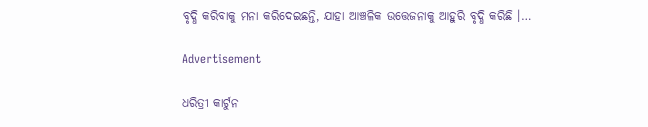ବୃଦ୍ଧି କରିବାକୁ ମନା କରିଦେଇଛନ୍ତି, ଯାହା ଆଞ୍ଚଳିକ ଉତ୍ତେଜନାକୁ ଆହୁରି ବୃଦ୍ଧି କରିଛି ।…

Advertisement

ଧରିତ୍ରୀ କାର୍ଟୁନ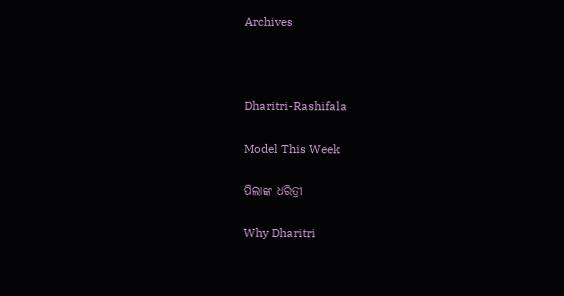Archives



Dharitri-Rashifala

Model This Week

ପିଲାଙ୍କ ଧରିତ୍ରୀ

Why Dharitri